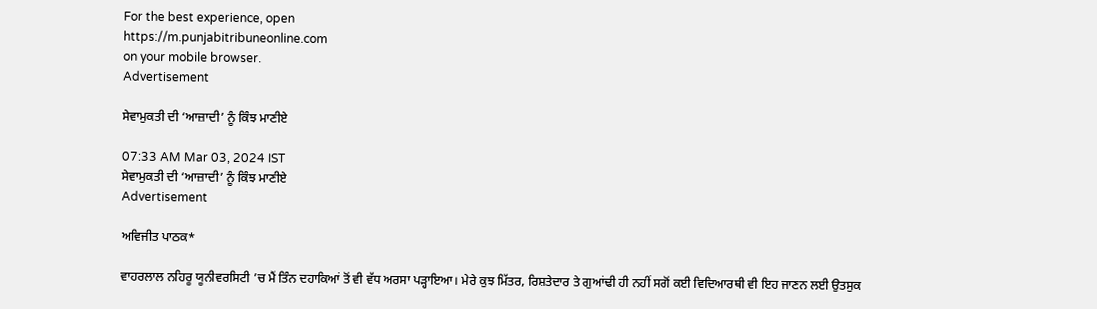For the best experience, open
https://m.punjabitribuneonline.com
on your mobile browser.
Advertisement

ਸੇਵਾਮੁਕਤੀ ਦੀ ‘ਆਜ਼ਾਦੀ’ ਨੂੰ ਕਿੰਝ ਮਾਣੀਏ

07:33 AM Mar 03, 2024 IST
ਸੇਵਾਮੁਕਤੀ ਦੀ ‘ਆਜ਼ਾਦੀ’ ਨੂੰ ਕਿੰਝ ਮਾਣੀਏ
Advertisement

ਅਵਿਜੀਤ ਪਾਠਕ*

ਵਾਹਰਲਾਲ ਨਹਿਰੂ ਯੂਨੀਵਰਸਿਟੀ ’ਚ ਮੈਂ ਤਿੰਨ ਦਹਾਕਿਆਂ ਤੋਂ ਵੀ ਵੱਧ ਅਰਸਾ ਪੜ੍ਹਾਇਆ। ਮੇਰੇ ਕੁਝ ਮਿੱਤਰ, ਰਿਸ਼ਤੇਦਾਰ ਤੇ ਗੁਆਂਢੀ ਹੀ ਨਹੀਂ ਸਗੋਂ ਕਈ ਵਿਦਿਆਰਥੀ ਵੀ ਇਹ ਜਾਣਨ ਲਈ ਉਤਸੁਕ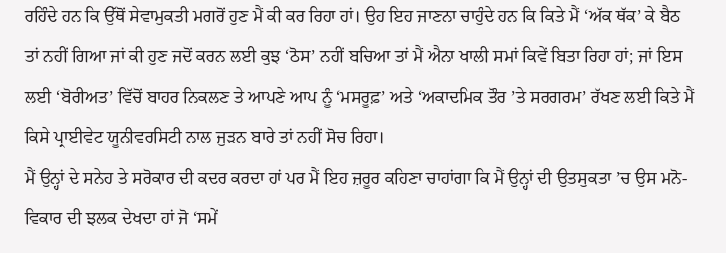ਰਹਿੰਦੇ ਹਨ ਕਿ ਉੱਥੋਂ ਸੇਵਾਮੁਕਤੀ ਮਗਰੋਂ ਹੁਣ ਮੈਂ ਕੀ ਕਰ ਰਿਹਾ ਹਾਂ। ਉਹ ਇਹ ਜਾਣਨਾ ਚਾਹੁੰਦੇ ਹਨ ਕਿ ਕਿਤੇ ਮੈਂ ‘ਅੱਕ ਥੱਕ’ ਕੇ ਬੈਠ ਤਾਂ ਨਹੀਂ ਗਿਆ ਜਾਂ ਕੀ ਹੁਣ ਜਦੋਂ ਕਰਨ ਲਈ ਕੁਝ ‘ਠੋਸ’ ਨਹੀਂ ਬਚਿਆ ਤਾਂ ਮੈਂ ਐਨਾ ਖਾਲੀ ਸਮਾਂ ਕਿਵੇਂ ਬਿਤਾ ਰਿਹਾ ਹਾਂ; ਜਾਂ ਇਸ ਲਈ ‘ਬੋਰੀਅਤ’ ਵਿੱਚੋਂ ਬਾਹਰ ਨਿਕਲਣ ਤੇ ਆਪਣੇ ਆਪ ਨੂੰ ‘ਮਸਰੂਫ਼’ ਅਤੇ ‘ਅਕਾਦਮਿਕ ਤੌਰ ’ਤੇ ਸਰਗਰਮ’ ਰੱਖਣ ਲਈ ਕਿਤੇ ਮੈਂ ਕਿਸੇ ਪ੍ਰਾਈਵੇਟ ਯੂਨੀਵਰਸਿਟੀ ਨਾਲ ਜੁੜਨ ਬਾਰੇ ਤਾਂ ਨਹੀਂ ਸੋਚ ਰਿਹਾ।
ਮੈਂ ਉਨ੍ਹਾਂ ਦੇ ਸਨੇਹ ਤੇ ਸਰੋਕਾਰ ਦੀ ਕਦਰ ਕਰਦਾ ਹਾਂ ਪਰ ਮੈਂ ਇਹ ਜ਼ਰੂਰ ਕਹਿਣਾ ਚਾਹਾਂਗਾ ਕਿ ਮੈਂ ਉਨ੍ਹਾਂ ਦੀ ਉਤਸੁਕਤਾ ’ਚ ਉਸ ਮਨੋ-ਵਿਕਾਰ ਦੀ ਝਲਕ ਦੇਖਦਾ ਹਾਂ ਜੋ ‘ਸਮੇਂ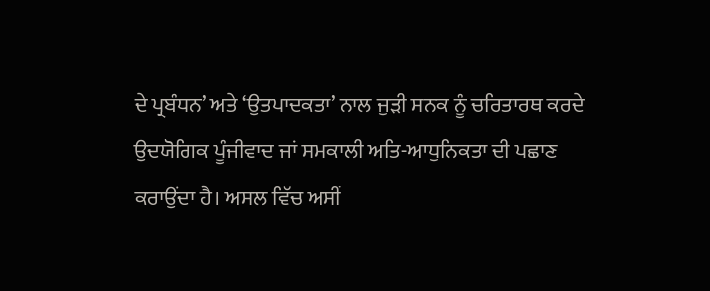ਦੇ ਪ੍ਰਬੰਧਨ’ ਅਤੇ ‘ਉਤਪਾਦਕਤਾ’ ਨਾਲ ਜੁੜੀ ਸਨਕ ਨੂੰ ਚਰਿਤਾਰਥ ਕਰਦੇ ਉਦਯੋਗਿਕ ਪੂੰਜੀਵਾਦ ਜਾਂ ਸਮਕਾਲੀ ਅਤਿ-ਆਧੁਨਿਕਤਾ ਦੀ ਪਛਾਣ ਕਰਾਉਂਦਾ ਹੈ। ਅਸਲ ਵਿੱਚ ਅਸੀਂ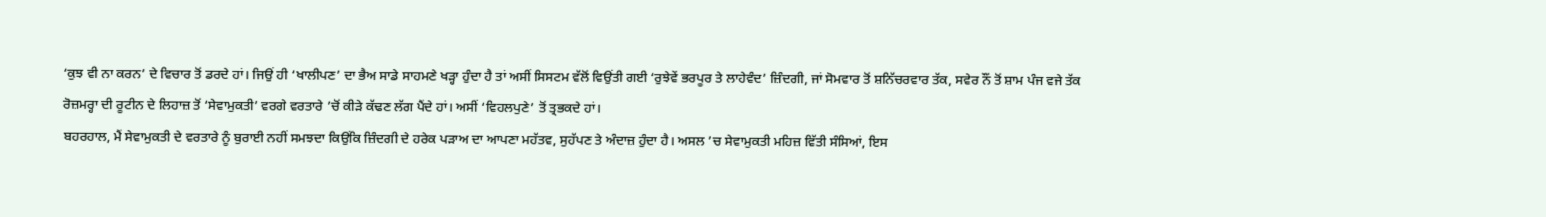‘ਕੁਝ ਵੀ ਨਾ ਕਰਨ’ ਦੇ ਵਿਚਾਰ ਤੋਂ ਡਰਦੇ ਹਾਂ। ਜਿਉਂ ਹੀ ‘ਖਾਲੀਪਣ’ ਦਾ ਭੈਅ ਸਾਡੇ ਸਾਹਮਣੇ ਖੜ੍ਹਾ ਹੁੰਦਾ ਹੈ ਤਾਂ ਅਸੀਂ ਸਿਸਟਮ ਵੱਲੋਂ ਵਿਉਂਤੀ ਗਈ ‘ਰੁਝੇਵੇਂ ਭਰਪੂਰ ਤੇ ਲਾਹੇਵੰਦ’ ਜ਼ਿੰਦਗੀ, ਜਾਂ ਸੋਮਵਾਰ ਤੋਂ ਸ਼ਨਿੱਚਰਵਾਰ ਤੱਕ, ਸਵੇਰ ਨੌਂ ਤੋਂ ਸ਼ਾਮ ਪੰਜ ਵਜੇ ਤੱਕ ਰੋਜ਼ਮਰ੍ਹਾ ਦੀ ਰੂਟੀਨ ਦੇ ਲਿਹਾਜ਼ ਤੋਂ ‘ਸੇਵਾਮੁਕਤੀ’ ਵਰਗੇ ਵਰਤਾਰੇ ’ਚੋਂ ਕੀੜੇ ਕੱਢਣ ਲੱਗ ਪੈਂਦੇ ਹਾਂ। ਅਸੀਂ ‘ਵਿਹਲਪੁਣੇ’ ਤੋਂ ਤ੍ਰਭਕਦੇ ਹਾਂ।
ਬਹਰਹਾਲ, ਮੈਂ ਸੇਵਾਮੁਕਤੀ ਦੇ ਵਰਤਾਰੇ ਨੂੰ ਬੁਰਾਈ ਨਹੀਂ ਸਮਝਦਾ ਕਿਉਂਕਿ ਜ਼ਿੰਦਗੀ ਦੇ ਹਰੇਕ ਪੜਾਅ ਦਾ ਆਪਣਾ ਮਹੱਤਵ, ਸੁਹੱਪਣ ਤੇ ਅੰਦਾਜ਼ ਹੁੰਦਾ ਹੈ। ਅਸਲ ’ਚ ਸੇਵਾਮੁਕਤੀ ਮਹਿਜ਼ ਵਿੱਤੀ ਸੰਸਿਆਂ, ਇਸ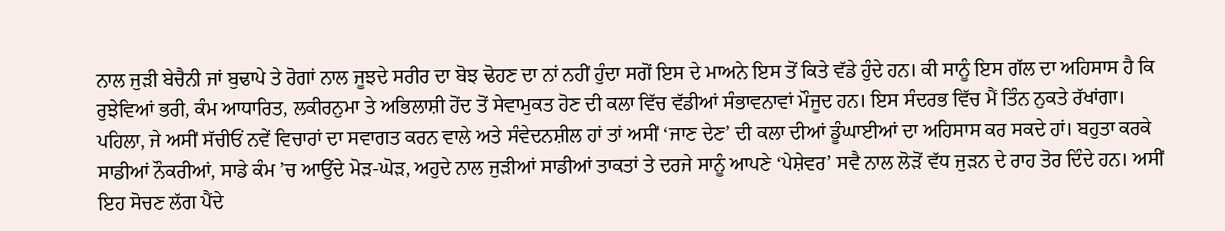ਨਾਲ ਜੁੜੀ ਬੇਚੈਨੀ ਜਾਂ ਬੁਢਾਪੇ ਤੇ ਰੋਗਾਂ ਨਾਲ ਜੂਝਦੇ ਸਰੀਰ ਦਾ ਬੋਝ ਢੋਹਣ ਦਾ ਨਾਂ ਨਹੀਂ ਹੁੰਦਾ ਸਗੋਂ ਇਸ ਦੇ ਮਾਅਨੇ ਇਸ ਤੋਂ ਕਿਤੇ ਵੱਡੇ ਹੁੰਦੇ ਹਨ। ਕੀ ਸਾਨੂੰ ਇਸ ਗੱਲ ਦਾ ਅਹਿਸਾਸ ਹੈ ਕਿ ਰੁਝੇਵਿਆਂ ਭਰੀ, ਕੰਮ ਆਧਾਰਿਤ, ਲਕੀਰਨੁਮਾ ਤੇ ਅਭਿਲਾਸ਼ੀ ਹੋਂਦ ਤੋਂ ਸੇਵਾਮੁਕਤ ਹੋਣ ਦੀ ਕਲਾ ਵਿੱਚ ਵੱਡੀਆਂ ਸੰਭਾਵਨਾਵਾਂ ਮੌਜੂਦ ਹਨ। ਇਸ ਸੰਦਰਭ ਵਿੱਚ ਮੈਂ ਤਿੰਨ ਨੁਕਤੇ ਰੱਖਾਂਗਾ।
ਪਹਿਲਾ, ਜੇ ਅਸੀਂ ਸੱਚੀਓਂ ਨਵੇਂ ਵਿਚਾਰਾਂ ਦਾ ਸਵਾਗਤ ਕਰਨ ਵਾਲੇ ਅਤੇ ਸੰਵੇਦਨਸ਼ੀਲ ਹਾਂ ਤਾਂ ਅਸੀਂ ‘ਜਾਣ ਦੇਣ’ ਦੀ ਕਲਾ ਦੀਆਂ ਡੂੰਘਾਈਆਂ ਦਾ ਅਹਿਸਾਸ ਕਰ ਸਕਦੇ ਹਾਂ। ਬਹੁਤਾ ਕਰਕੇ ਸਾਡੀਆਂ ਨੌਕਰੀਆਂ, ਸਾਡੇ ਕੰਮ ’ਚ ਆਉਂਦੇ ਮੋੜ-ਘੋੜ, ਅਹੁਦੇ ਨਾਲ ਜੁੜੀਆਂ ਸਾਡੀਆਂ ਤਾਕਤਾਂ ਤੇ ਦਰਜੇ ਸਾਨੂੰ ਆਪਣੇ ‘ਪੇਸ਼ੇਵਰ’ ਸਵੈ ਨਾਲ ਲੋੜੋਂ ਵੱਧ ਜੁੜਨ ਦੇ ਰਾਹ ਤੋਰ ਦਿੰਦੇ ਹਨ। ਅਸੀਂ ਇਹ ਸੋਚਣ ਲੱਗ ਪੈਂਦੇ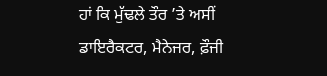ਹਾਂ ਕਿ ਮੁੱਢਲੇ ਤੌਰ ’ਤੇ ਅਸੀਂ ਡਾਇਰੈਕਟਰ, ਮੈਨੇਜਰ, ਫ਼ੌਜੀ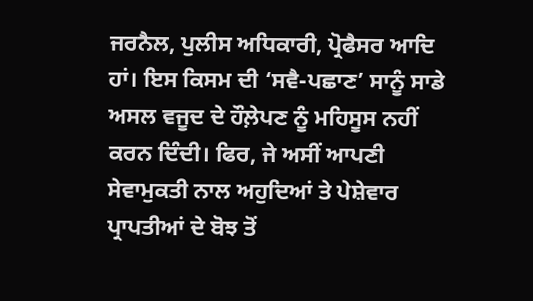ਜਰਨੈਲ, ਪੁਲੀਸ ਅਧਿਕਾਰੀ, ਪ੍ਰੋਫੈਸਰ ਆਦਿ ਹਾਂ। ਇਸ ਕਿਸਮ ਦੀ ‘ਸਵੈ-ਪਛਾਣ’ ਸਾਨੂੰ ਸਾਡੇ ਅਸਲ ਵਜੂਦ ਦੇ ਹੌਲ਼ੇਪਣ ਨੂੰ ਮਹਿਸੂਸ ਨਹੀਂ ਕਰਨ ਦਿੰਦੀ। ਫਿਰ, ਜੇ ਅਸੀਂ ਆਪਣੀ ਸੇਵਾਮੁਕਤੀ ਨਾਲ ਅਹੁਦਿਆਂ ਤੇ ਪੇਸ਼ੇਵਾਰ ਪ੍ਰਾਪਤੀਆਂ ਦੇ ਬੋਝ ਤੋਂ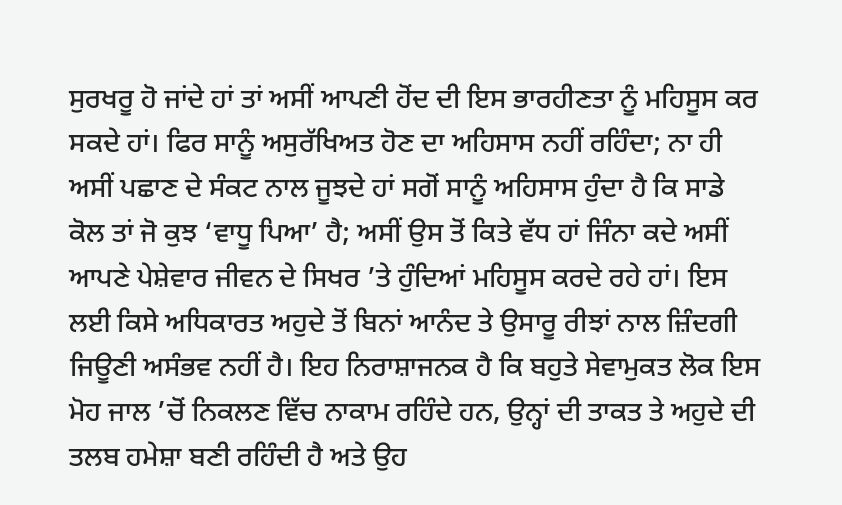ਸੁਰਖਰੂ ਹੋ ਜਾਂਦੇ ਹਾਂ ਤਾਂ ਅਸੀਂ ਆਪਣੀ ਹੋਂਦ ਦੀ ਇਸ ਭਾਰਹੀਣਤਾ ਨੂੰ ਮਹਿਸੂਸ ਕਰ ਸਕਦੇ ਹਾਂ। ਫਿਰ ਸਾਨੂੰ ਅਸੁਰੱਖਿਅਤ ਹੋਣ ਦਾ ਅਹਿਸਾਸ ਨਹੀਂ ਰਹਿੰਦਾ; ਨਾ ਹੀ ਅਸੀਂ ਪਛਾਣ ਦੇ ਸੰਕਟ ਨਾਲ ਜੂਝਦੇ ਹਾਂ ਸਗੋਂ ਸਾਨੂੰ ਅਹਿਸਾਸ ਹੁੰਦਾ ਹੈ ਕਿ ਸਾਡੇ ਕੋਲ ਤਾਂ ਜੋ ਕੁਝ ‘ਵਾਧੂ ਪਿਆ’ ਹੈ; ਅਸੀਂ ਉਸ ਤੋਂ ਕਿਤੇ ਵੱਧ ਹਾਂ ਜਿੰਨਾ ਕਦੇ ਅਸੀਂ ਆਪਣੇ ਪੇਸ਼ੇਵਾਰ ਜੀਵਨ ਦੇ ਸਿਖਰ ’ਤੇ ਹੁੰਦਿਆਂ ਮਹਿਸੂਸ ਕਰਦੇ ਰਹੇ ਹਾਂ। ਇਸ ਲਈ ਕਿਸੇ ਅਧਿਕਾਰਤ ਅਹੁਦੇ ਤੋਂ ਬਿਨਾਂ ਆਨੰਦ ਤੇ ਉਸਾਰੂ ਰੀਝਾਂ ਨਾਲ ਜ਼ਿੰਦਗੀ ਜਿਊਣੀ ਅਸੰਭਵ ਨਹੀਂ ਹੈ। ਇਹ ਨਿਰਾਸ਼ਾਜਨਕ ਹੈ ਕਿ ਬਹੁਤੇ ਸੇਵਾਮੁਕਤ ਲੋਕ ਇਸ ਮੋਹ ਜਾਲ ’ਚੋਂ ਨਿਕਲਣ ਵਿੱਚ ਨਾਕਾਮ ਰਹਿੰਦੇ ਹਨ, ਉਨ੍ਹਾਂ ਦੀ ਤਾਕਤ ਤੇ ਅਹੁਦੇ ਦੀ ਤਲਬ ਹਮੇਸ਼ਾ ਬਣੀ ਰਹਿੰਦੀ ਹੈ ਅਤੇ ਉਹ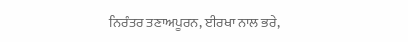ਨਿਰੰਤਰ ਤਣਾਅਪੂਰਨ, ਈਰਖਾ ਨਾਲ ਭਰੇ,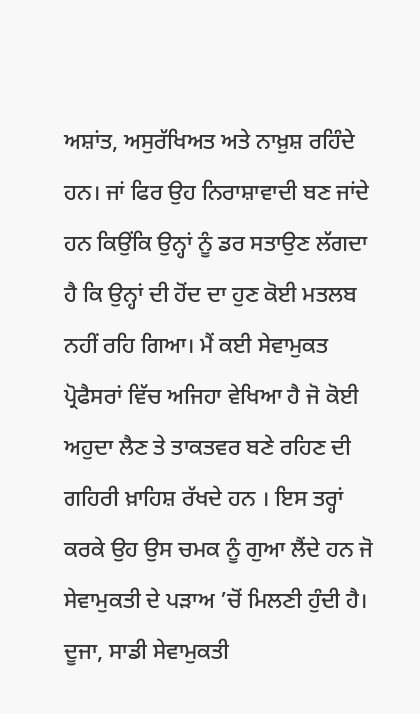ਅਸ਼ਾਂਤ, ਅਸੁਰੱਖਿਅਤ ਅਤੇ ਨਾਖ਼ੁਸ਼ ਰਹਿੰਦੇ ਹਨ। ਜਾਂ ਫਿਰ ਉਹ ਨਿਰਾਸ਼ਾਵਾਦੀ ਬਣ ਜਾਂਦੇ ਹਨ ਕਿਉਂਕਿ ਉਨ੍ਹਾਂ ਨੂੰ ਡਰ ਸਤਾਉਣ ਲੱਗਦਾ ਹੈ ਕਿ ਉਨ੍ਹਾਂ ਦੀ ਹੋਂਦ ਦਾ ਹੁਣ ਕੋਈ ਮਤਲਬ ਨਹੀਂ ਰਹਿ ਗਿਆ। ਮੈਂ ਕਈ ਸੇਵਾਮੁਕਤ ਪ੍ਰੋਫੈਸਰਾਂ ਵਿੱਚ ਅਜਿਹਾ ਵੇਖਿਆ ਹੈ ਜੋ ਕੋਈ ਅਹੁਦਾ ਲੈਣ ਤੇ ਤਾਕਤਵਰ ਬਣੇ ਰਹਿਣ ਦੀ ਗਹਿਰੀ ਖ਼ਾਹਿਸ਼ ਰੱਖਦੇ ਹਨ । ਇਸ ਤਰ੍ਹਾਂ ਕਰਕੇ ਉਹ ਉਸ ਚਮਕ ਨੂੰ ਗੁਆ ਲੈਂਦੇ ਹਨ ਜੋ ਸੇਵਾਮੁਕਤੀ ਦੇ ਪੜਾਅ ’ਚੋਂ ਮਿਲਣੀ ਹੁੰਦੀ ਹੈ।
ਦੂਜਾ, ਸਾਡੀ ਸੇਵਾਮੁਕਤੀ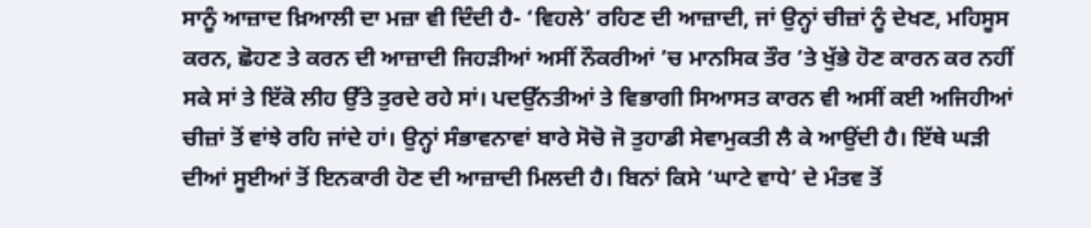ਸਾਨੂੰ ਆਜ਼ਾਦ ਖ਼ਿਆਲੀ ਦਾ ਮਜ਼ਾ ਵੀ ਦਿੰਦੀ ਹੈ- ‘ਵਿਹਲੇ’ ਰਹਿਣ ਦੀ ਆਜ਼ਾਦੀ, ਜਾਂ ਉਨ੍ਹਾਂ ਚੀਜ਼ਾਂ ਨੂੰ ਦੇਖਣ, ਮਹਿਸੂਸ ਕਰਨ, ਛੋਹਣ ਤੇ ਕਰਨ ਦੀ ਆਜ਼ਾਦੀ ਜਿਹੜੀਆਂ ਅਸੀਂ ਨੌਕਰੀਆਂ ’ਚ ਮਾਨਸਿਕ ਤੌਰ ’ਤੇ ਖੁੱਭੇ ਹੋਣ ਕਾਰਨ ਕਰ ਨਹੀਂ ਸਕੇ ਸਾਂ ਤੇ ਇੱਕੋ ਲੀਹ ਉੱਤੇ ਤੁਰਦੇ ਰਹੇ ਸਾਂ। ਪਦਉੱਨਤੀਆਂ ਤੇ ਵਿਭਾਗੀ ਸਿਆਸਤ ਕਾਰਨ ਵੀ ਅਸੀਂ ਕਈ ਅਜਿਹੀਆਂ ਚੀਜ਼ਾਂ ਤੋਂ ਵਾਂਝੇ ਰਹਿ ਜਾਂਦੇ ਹਾਂ। ਉਨ੍ਹਾਂ ਸੰਭਾਵਨਾਵਾਂ ਬਾਰੇ ਸੋਚੋ ਜੋ ਤੁਹਾਡੀ ਸੇਵਾਮੁਕਤੀ ਲੈ ਕੇ ਆਉਂਦੀ ਹੈ। ਇੱਥੇ ਘੜੀ ਦੀਆਂ ਸੂਈਆਂ ਤੋਂ ਇਨਕਾਰੀ ਹੋਣ ਦੀ ਆਜ਼ਾਦੀ ਮਿਲਦੀ ਹੈ। ਬਿਨਾਂ ਕਿਸੇ ‘ਘਾਟੇ ਵਾਧੇ’ ਦੇ ਮੰਤਵ ਤੋਂ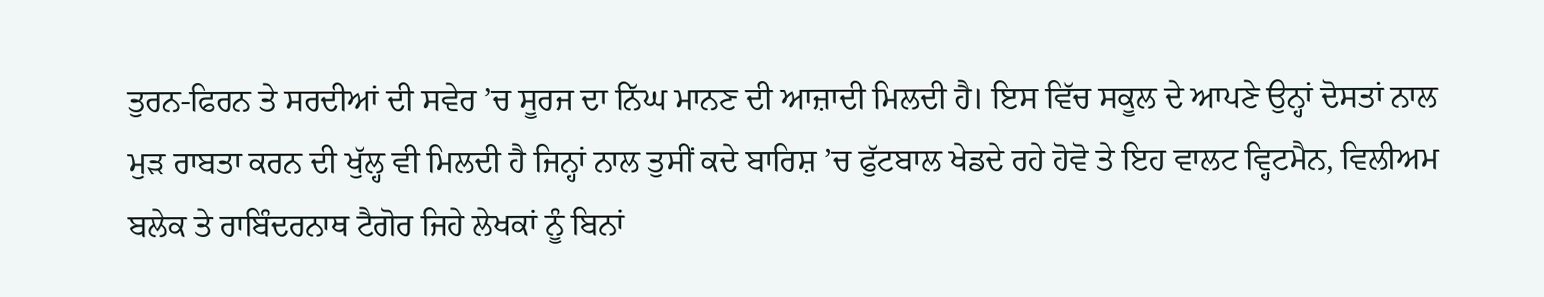ਤੁਰਨ-ਫਿਰਨ ਤੇ ਸਰਦੀਆਂ ਦੀ ਸਵੇਰ ’ਚ ਸੂਰਜ ਦਾ ਨਿੱਘ ਮਾਨਣ ਦੀ ਆਜ਼ਾਦੀ ਮਿਲਦੀ ਹੈ। ਇਸ ਵਿੱਚ ਸਕੂਲ ਦੇ ਆਪਣੇ ਉਨ੍ਹਾਂ ਦੋਸਤਾਂ ਨਾਲ ਮੁੜ ਰਾਬਤਾ ਕਰਨ ਦੀ ਖੁੱਲ੍ਹ ਵੀ ਮਿਲਦੀ ਹੈ ਜਿਨ੍ਹਾਂ ਨਾਲ ਤੁਸੀਂ ਕਦੇ ਬਾਰਿਸ਼ ’ਚ ਫੁੱਟਬਾਲ ਖੇਡਦੇ ਰਹੇ ਹੋਵੋ ਤੇ ਇਹ ਵਾਲਟ ਵ੍ਹਿਟਮੈਨ, ਵਿਲੀਅਮ ਬਲੇਕ ਤੇ ਰਾਬਿੰਦਰਨਾਥ ਟੈਗੋਰ ਜਿਹੇ ਲੇਖਕਾਂ ਨੂੰ ਬਿਨਾਂ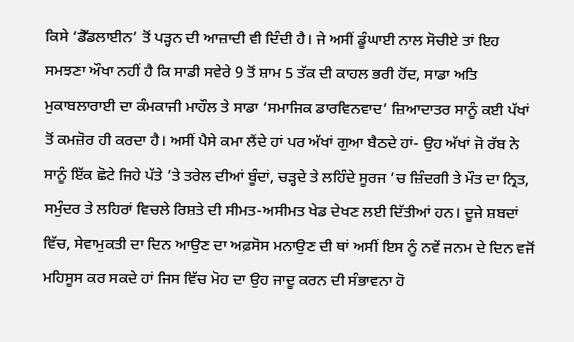ਕਿਸੇ ‘ਡੈੱਡਲਾਈਨ’ ਤੋਂ ਪੜ੍ਹਨ ਦੀ ਆਜ਼ਾਦੀ ਵੀ ਦਿੰਦੀ ਹੈ। ਜੇ ਅਸੀਂ ਡੂੰਘਾਈ ਨਾਲ ਸੋਚੀਏ ਤਾਂ ਇਹ ਸਮਝਣਾ ਔਖਾ ਨਹੀਂ ਹੈ ਕਿ ਸਾਡੀ ਸਵੇਰੇ 9 ਤੋਂ ਸ਼ਾਮ 5 ਤੱਕ ਦੀ ਕਾਹਲ ਭਰੀ ਹੋਂਦ, ਸਾਡਾ ਅਤਿ ਮੁਕਾਬਲਾਰਾਈ ਦਾ ਕੰਮਕਾਜੀ ਮਾਹੌਲ ਤੇ ਸਾਡਾ ‘ਸਮਾਜਿਕ ਡਾਰਵਿਨਵਾਦ’ ਜ਼ਿਆਦਾਤਰ ਸਾਨੂੰ ਕਈ ਪੱਖਾਂ ਤੋਂ ਕਮਜ਼ੋਰ ਹੀ ਕਰਦਾ ਹੈ। ਅਸੀਂ ਪੈਸੇ ਕਮਾ ਲੈਂਦੇ ਹਾਂ ਪਰ ਅੱਖਾਂ ਗੁਆ ਬੈਠਦੇ ਹਾਂ- ਉਹ ਅੱਖਾਂ ਜੋ ਰੱਬ ਨੇ ਸਾਨੂੰ ਇੱਕ ਛੋਟੇ ਜਿਹੇ ਪੱਤੇ ’ਤੇ ਤਰੇਲ ਦੀਆਂ ਬੂੰਦਾਂ, ਚੜ੍ਹਦੇ ਤੇ ਲਹਿੰਦੇ ਸੂਰਜ ’ਚ ਜ਼ਿੰਦਗੀ ਤੇ ਮੌਤ ਦਾ ਨ੍ਰਿਤ, ਸਮੁੰਦਰ ਤੇ ਲਹਿਰਾਂ ਵਿਚਲੇ ਰਿਸ਼ਤੇ ਦੀ ਸੀਮਤ-ਅਸੀਮਤ ਖੇਡ ਦੇਖਣ ਲਈ ਦਿੱਤੀਆਂ ਹਨ। ਦੂਜੇ ਸ਼ਬਦਾਂ ਵਿੱਚ, ਸੇਵਾਮੁਕਤੀ ਦਾ ਦਿਨ ਆਉਣ ਦਾ ਅਫ਼ਸੋਸ ਮਨਾਉਣ ਦੀ ਥਾਂ ਅਸੀਂ ਇਸ ਨੂੰ ਨਵੇਂ ਜਨਮ ਦੇ ਦਿਨ ਵਜੋਂ ਮਹਿਸੂਸ ਕਰ ਸਕਦੇ ਹਾਂ ਜਿਸ ਵਿੱਚ ਮੋਹ ਦਾ ਉਹ ਜਾਦੂ ਕਰਨ ਦੀ ਸੰਭਾਵਨਾ ਹੋ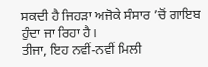ਸਕਦੀ ਹੈ ਜਿਹੜਾ ਅਜੋਕੇ ਸੰਸਾਰ ’ਚੋਂ ਗਾਇਬ ਹੁੰਦਾ ਜਾ ਰਿਹਾ ਹੈ।
ਤੀਜਾ, ਇਹ ਨਵੀਂ-ਨਵੀਂ ਮਿਲੀ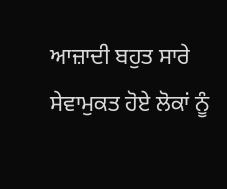ਆਜ਼ਾਦੀ ਬਹੁਤ ਸਾਰੇ ਸੇਵਾਮੁਕਤ ਹੋਏ ਲੋਕਾਂ ਨੂੰ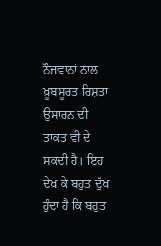ਨੌਜਵਾਨਾਂ ਨਾਲ ਖ਼ੂਬਸੂਰਤ ਰਿਸ਼ਤਾ ਉਸਾਰਨ ਦੀ ਤਾਕਤ ਵੀ ਦੇ ਸਕਦੀ ਹੈ। ਇਹ ਦੇਖ ਕੇ ਬਹੁਤ ਦੁੱਖ ਹੁੰਦਾ ਹੈ ਕਿ ਬਹੁਤ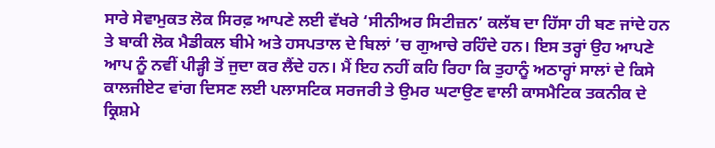ਸਾਰੇ ਸੇਵਾਮੁਕਤ ਲੋਕ ਸਿਰਫ਼ ਆਪਣੇ ਲਈ ਵੱਖਰੇ ‘ਸੀਨੀਅਰ ਸਿਟੀਜ਼ਨ’ ਕਲੱਬ ਦਾ ਹਿੱਸਾ ਹੀ ਬਣ ਜਾਂਦੇ ਹਨ ਤੇ ਬਾਕੀ ਲੋਕ ਮੈਡੀਕਲ ਬੀਮੇ ਅਤੇ ਹਸਪਤਾਲ ਦੇ ਬਿਲਾਂ ’ਚ ਗੁਆਚੇ ਰਹਿੰਦੇ ਹਨ। ਇਸ ਤਰ੍ਹਾਂ ਉਹ ਆਪਣੇ ਆਪ ਨੂੰ ਨਵੀਂ ਪੀੜ੍ਹੀ ਤੋਂ ਜੁਦਾ ਕਰ ਲੈਂਦੇ ਹਨ। ਮੈਂ ਇਹ ਨਹੀਂ ਕਹਿ ਰਿਹਾ ਕਿ ਤੁਹਾਨੂੰ ਅਠਾਰ੍ਹਾਂ ਸਾਲਾਂ ਦੇ ਕਿਸੇ ਕਾਲਜੀਏਟ ਵਾਂਗ ਦਿਸਣ ਲਈ ਪਲਾਸਟਿਕ ਸਰਜਰੀ ਤੇ ਉਮਰ ਘਟਾਉਣ ਵਾਲੀ ਕਾਸਮੈਟਿਕ ਤਕਨੀਕ ਦੇ ਕ੍ਰਿਸ਼ਮੇ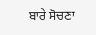ਬਾਰੇ ਸੋਚਣਾ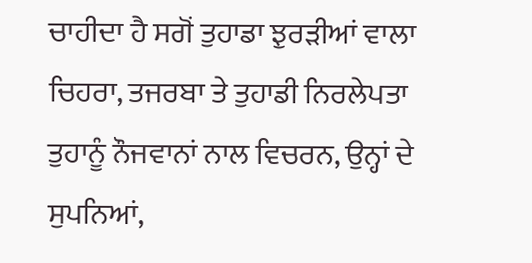ਚਾਹੀਦਾ ਹੈ ਸਗੋਂ ਤੁਹਾਡਾ ਝੁਰੜੀਆਂ ਵਾਲਾ ਚਿਹਰਾ, ਤਜਰਬਾ ਤੇ ਤੁਹਾਡੀ ਨਿਰਲੇਪਤਾ ਤੁਹਾਨੂੰ ਨੌਜਵਾਨਾਂ ਨਾਲ ਵਿਚਰਨ, ਉਨ੍ਹਾਂ ਦੇ ਸੁਪਨਿਆਂ,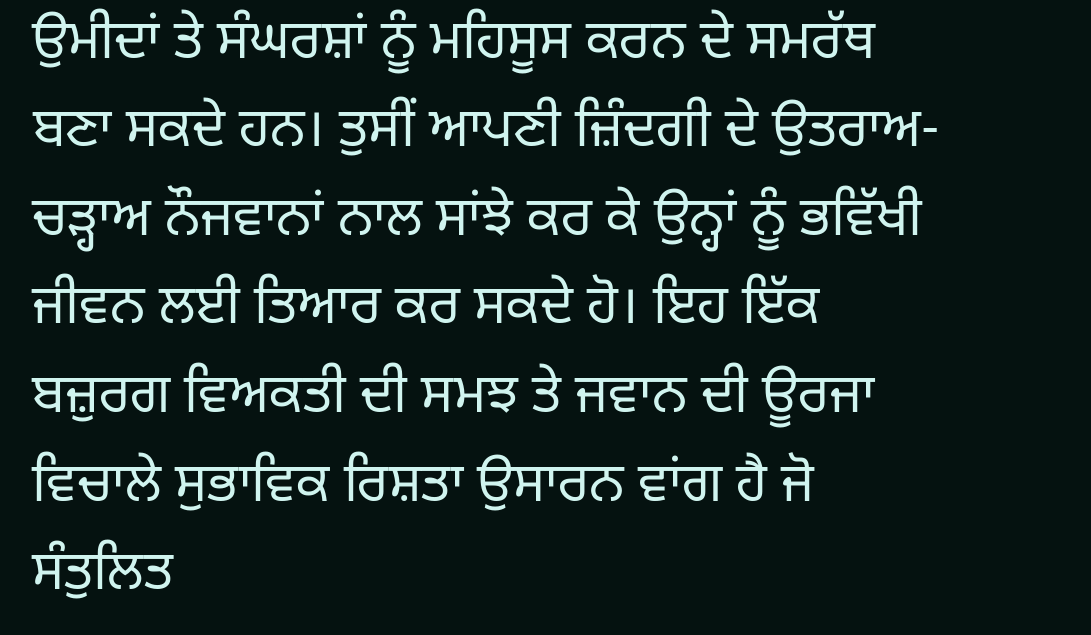ਉਮੀਦਾਂ ਤੇ ਸੰਘਰਸ਼ਾਂ ਨੂੰ ਮਹਿਸੂਸ ਕਰਨ ਦੇ ਸਮਰੱਥ ਬਣਾ ਸਕਦੇ ਹਨ। ਤੁਸੀਂ ਆਪਣੀ ਜ਼ਿੰਦਗੀ ਦੇ ਉਤਰਾਅ-ਚੜ੍ਹਾਅ ਨੌਜਵਾਨਾਂ ਨਾਲ ਸਾਂਝੇ ਕਰ ਕੇ ਉਨ੍ਹਾਂ ਨੂੰ ਭਵਿੱਖੀ ਜੀਵਨ ਲਈ ਤਿਆਰ ਕਰ ਸਕਦੇ ਹੋ। ਇਹ ਇੱਕ ਬਜ਼ੁਰਗ ਵਿਅਕਤੀ ਦੀ ਸਮਝ ਤੇ ਜਵਾਨ ਦੀ ਊਰਜਾ ਵਿਚਾਲੇ ਸੁਭਾਵਿਕ ਰਿਸ਼ਤਾ ਉਸਾਰਨ ਵਾਂਗ ਹੈ ਜੋ ਸੰਤੁਲਿਤ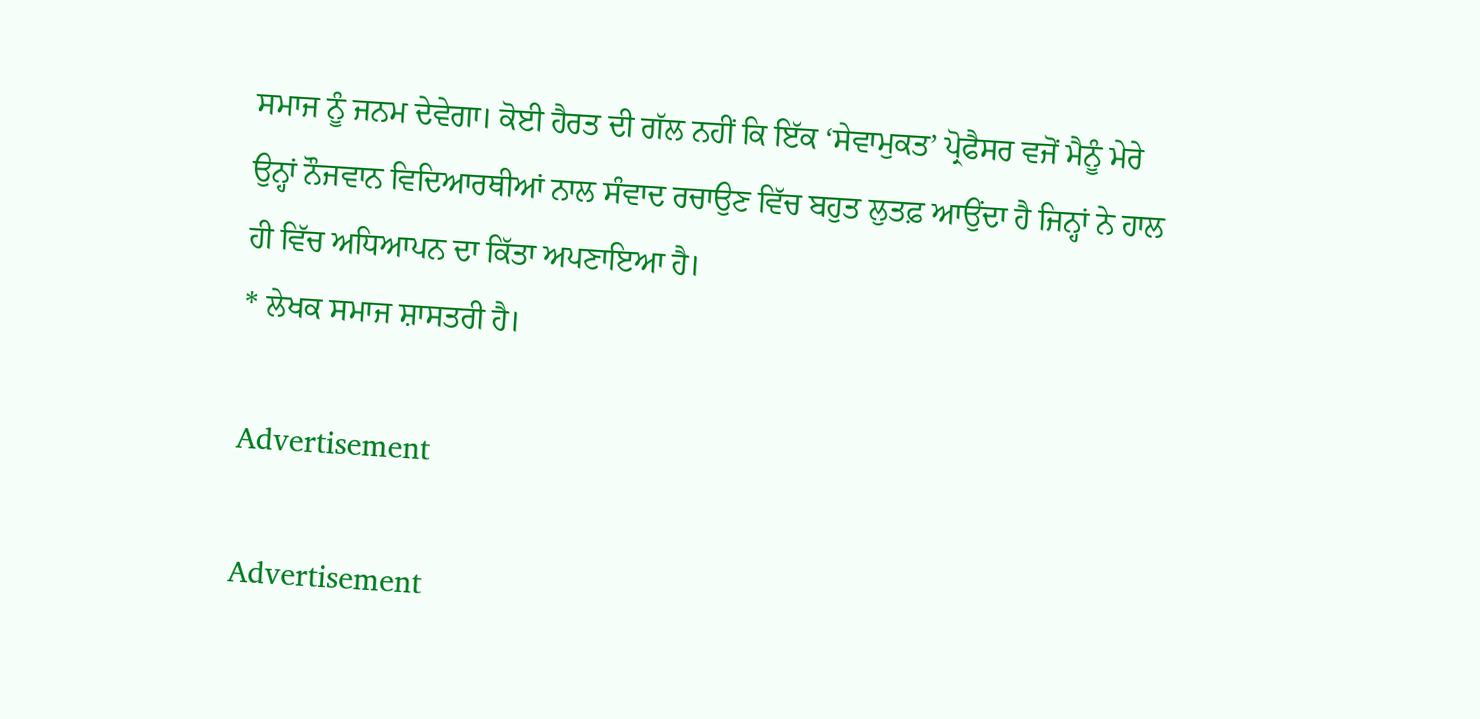ਸਮਾਜ ਨੂੰ ਜਨਮ ਦੇਵੇਗਾ। ਕੋਈ ਹੈਰਤ ਦੀ ਗੱਲ ਨਹੀਂ ਕਿ ਇੱਕ ‘ਸੇਵਾਮੁਕਤ’ ਪ੍ਰੋਫੈਸਰ ਵਜੋਂ ਮੈਨੂੰ ਮੇਰੇ ਉਨ੍ਹਾਂ ਨੌਜਵਾਨ ਵਿਦਿਆਰਥੀਆਂ ਨਾਲ ਸੰਵਾਦ ਰਚਾਉਣ ਵਿੱਚ ਬਹੁਤ ਲੁਤਫ਼ ਆਉਂਦਾ ਹੈ ਜਿਨ੍ਹਾਂ ਨੇ ਹਾਲ ਹੀ ਵਿੱਚ ਅਧਿਆਪਨ ਦਾ ਕਿੱਤਾ ਅਪਣਾਇਆ ਹੈ।
* ਲੇਖਕ ਸਮਾਜ ਸ਼ਾਸਤਰੀ ਹੈ।

Advertisement

Advertisement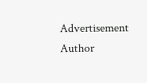Advertisement
Author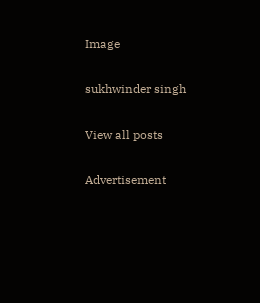Image

sukhwinder singh

View all posts

Advertisement